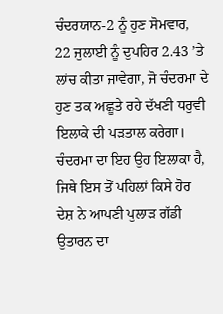ਚੰਦਰਯਾਨ-2 ਨੂੰ ਹੁਣ ਸੋਮਵਾਰ, 22 ਜੁਲਾਈ ਨੂੰ ਦੁਪਹਿਰ 2.43 ’ਤੇ ਲਾਂਚ ਕੀਤਾ ਜਾਵੇਗਾ, ਜੋ ਚੰਦਰਮਾ ਦੇ ਹੁਣ ਤਕ ਅਛੂਤੇ ਰਹੇ ਦੱਖਣੀ ਧਰੁਵੀ ਇਲਾਕੇ ਦੀ ਪੜਤਾਲ ਕਰੇਗਾ। ਚੰਦਰਮਾ ਦਾ ਇਹ ਉਹ ਇਲਾਕਾ ਹੈ, ਜਿਥੇ ਇਸ ਤੋਂ ਪਹਿਲਾਂ ਕਿਸੇ ਹੋਰ ਦੇਸ਼ ਨੇ ਆਪਣੀ ਪੁਲਾੜ ਗੱਡੀ ਉਤਾਰਨ ਦਾ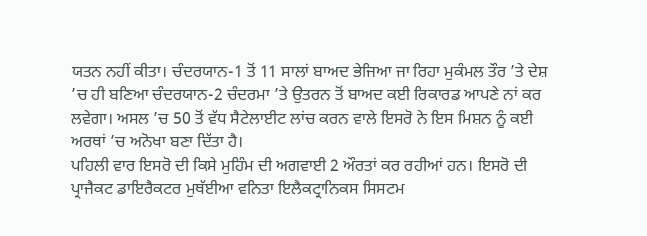ਯਤਨ ਨਹੀਂ ਕੀਤਾ। ਚੰਦਰਯਾਨ-1 ਤੋਂ 11 ਸਾਲਾਂ ਬਾਅਦ ਭੇਜਿਆ ਜਾ ਰਿਹਾ ਮੁਕੰਮਲ ਤੌਰ ’ਤੇ ਦੇਸ਼ ’ਚ ਹੀ ਬਣਿਆ ਚੰਦਰਯਾਨ-2 ਚੰਦਰਮਾ ’ਤੇ ਉਤਰਨ ਤੋਂ ਬਾਅਦ ਕਈ ਰਿਕਾਰਡ ਆਪਣੇ ਨਾਂ ਕਰ ਲਵੇਗਾ। ਅਸਲ ’ਚ 50 ਤੋਂ ਵੱਧ ਸੈਟੇਲਾਈਟ ਲਾਂਚ ਕਰਨ ਵਾਲੇ ਇਸਰੋ ਨੇ ਇਸ ਮਿਸ਼ਨ ਨੂੰ ਕਈ ਅਰਥਾਂ ’ਚ ਅਨੋਖਾ ਬਣਾ ਦਿੱਤਾ ਹੈ।
ਪਹਿਲੀ ਵਾਰ ਇਸਰੋ ਦੀ ਕਿਸੇ ਮੁਹਿੰਮ ਦੀ ਅਗਵਾਈ 2 ਔਰਤਾਂ ਕਰ ਰਹੀਆਂ ਹਨ। ਇਸਰੋ ਦੀ ਪ੍ਰਾਜੈਕਟ ਡਾਇਰੈਕਟਰ ਮੁਥੱਈਆ ਵਨਿਤਾ ਇਲੈਕਟ੍ਰਾਨਿਕਸ ਸਿਸਟਮ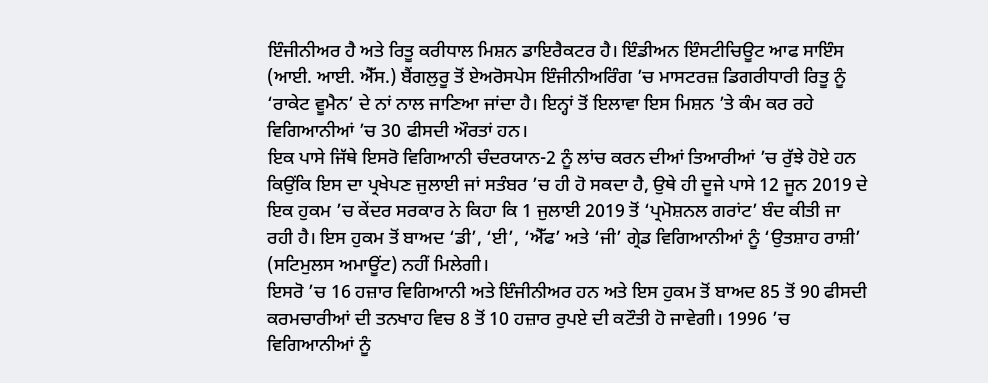ਇੰਜੀਨੀਅਰ ਹੈ ਅਤੇ ਰਿਤੂ ਕਰੀਧਾਲ ਮਿਸ਼ਨ ਡਾਇਰੈਕਟਰ ਹੈ। ਇੰਡੀਅਨ ਇੰਸਟੀਚਿਊਟ ਆਫ ਸਾਇੰਸ (ਆਈ. ਆਈ. ਐੱਸ.) ਬੈਂਗਲੁਰੂ ਤੋਂ ਏਅਰੋਸਪੇਸ ਇੰਜੀਨੀਅਰਿੰਗ ’ਚ ਮਾਸਟਰਜ਼ ਡਿਗਰੀਧਾਰੀ ਰਿਤੂ ਨੂੰ ‘ਰਾਕੇਟ ਵੂਮੈਨ’ ਦੇ ਨਾਂ ਨਾਲ ਜਾਣਿਆ ਜਾਂਦਾ ਹੈ। ਇਨ੍ਹਾਂ ਤੋਂ ਇਲਾਵਾ ਇਸ ਮਿਸ਼ਨ ’ਤੇ ਕੰਮ ਕਰ ਰਹੇ ਵਿਗਿਆਨੀਆਂ ’ਚ 30 ਫੀਸਦੀ ਔਰਤਾਂ ਹਨ।
ਇਕ ਪਾਸੇ ਜਿੱਥੇ ਇਸਰੋ ਵਿਗਿਆਨੀ ਚੰਦਰਯਾਨ-2 ਨੂੰ ਲਾਂਚ ਕਰਨ ਦੀਆਂ ਤਿਆਰੀਆਂ ’ਚ ਰੁੱਝੇ ਹੋਏ ਹਨ ਕਿਉਂਕਿ ਇਸ ਦਾ ਪ੍ਰਖੇਪਣ ਜੁਲਾਈ ਜਾਂ ਸਤੰਬਰ ’ਚ ਹੀ ਹੋ ਸਕਦਾ ਹੈ, ਉਥੇ ਹੀ ਦੂਜੇ ਪਾਸੇ 12 ਜੂਨ 2019 ਦੇ ਇਕ ਹੁਕਮ ’ਚ ਕੇਂਦਰ ਸਰਕਾਰ ਨੇ ਕਿਹਾ ਕਿ 1 ਜੁਲਾਈ 2019 ਤੋਂ ‘ਪ੍ਰਮੋਸ਼ਨਲ ਗਰਾਂਟ’ ਬੰਦ ਕੀਤੀ ਜਾ ਰਹੀ ਹੈ। ਇਸ ਹੁਕਮ ਤੋਂ ਬਾਅਦ ‘ਡੀ’, ‘ਈ’, ‘ਐੱਫ’ ਅਤੇ ‘ਜੀ’ ਗ੍ਰੇਡ ਵਿਗਿਆਨੀਆਂ ਨੂੰ ‘ਉਤਸ਼ਾਹ ਰਾਸ਼ੀ’ (ਸਟਿਮੁਲਸ ਅਮਾਊਂਟ) ਨਹੀਂ ਮਿਲੇਗੀ।
ਇਸਰੋ ’ਚ 16 ਹਜ਼ਾਰ ਵਿਗਿਆਨੀ ਅਤੇ ਇੰਜੀਨੀਅਰ ਹਨ ਅਤੇ ਇਸ ਹੁਕਮ ਤੋਂ ਬਾਅਦ 85 ਤੋਂ 90 ਫੀਸਦੀ ਕਰਮਚਾਰੀਆਂ ਦੀ ਤਨਖਾਹ ਵਿਚ 8 ਤੋਂ 10 ਹਜ਼ਾਰ ਰੁਪਏ ਦੀ ਕਟੌਤੀ ਹੋ ਜਾਵੇਗੀ। 1996 ’ਚ ਵਿਗਿਆਨੀਆਂ ਨੂੰ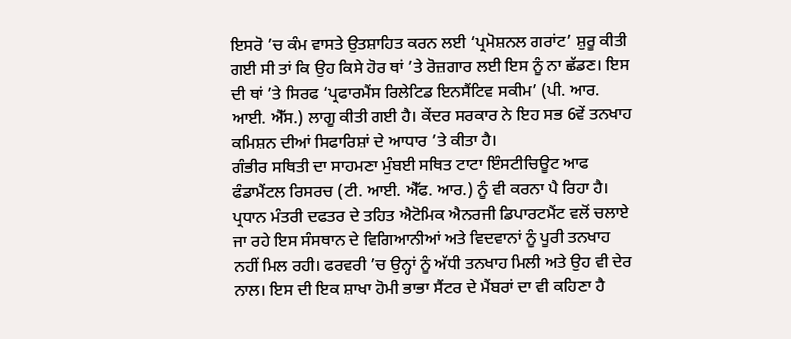ਇਸਰੋ ’ਚ ਕੰਮ ਵਾਸਤੇ ਉਤਸ਼ਾਹਿਤ ਕਰਨ ਲਈ ‘ਪ੍ਰਮੋਸ਼ਨਲ ਗਰਾਂਟ’ ਸ਼ੁਰੂ ਕੀਤੀ ਗਈ ਸੀ ਤਾਂ ਕਿ ਉਹ ਕਿਸੇ ਹੋਰ ਥਾਂ ’ਤੇ ਰੋਜ਼ਗਾਰ ਲਈ ਇਸ ਨੂੰ ਨਾ ਛੱਡਣ। ਇਸ ਦੀ ਥਾਂ ’ਤੇ ਸਿਰਫ ‘ਪ੍ਰਫਾਰਮੈਂਸ ਰਿਲੇਟਿਡ ਇਨਸੈਂਟਿਵ ਸਕੀਮ’ (ਪੀ. ਆਰ. ਆਈ. ਐੱਸ.) ਲਾਗੂ ਕੀਤੀ ਗਈ ਹੈ। ਕੇਂਦਰ ਸਰਕਾਰ ਨੇ ਇਹ ਸਭ 6ਵੇਂ ਤਨਖਾਹ ਕਮਿਸ਼ਨ ਦੀਆਂ ਸਿਫਾਰਿਸ਼ਾਂ ਦੇ ਆਧਾਰ ’ਤੇ ਕੀਤਾ ਹੈ।
ਗੰਭੀਰ ਸਥਿਤੀ ਦਾ ਸਾਹਮਣਾ ਮੁੰਬਈ ਸਥਿਤ ਟਾਟਾ ਇੰਸਟੀਚਿਊਟ ਆਫ ਫੰਡਾਮੈਂਟਲ ਰਿਸਰਚ (ਟੀ. ਆਈ. ਐੱਫ. ਆਰ.) ਨੂੰ ਵੀ ਕਰਨਾ ਪੈ ਰਿਹਾ ਹੈ। ਪ੍ਰਧਾਨ ਮੰਤਰੀ ਦਫਤਰ ਦੇ ਤਹਿਤ ਐਟੋਮਿਕ ਐਨਰਜੀ ਡਿਪਾਰਟਮੈਂਟ ਵਲੋਂ ਚਲਾਏ ਜਾ ਰਹੇ ਇਸ ਸੰਸਥਾਨ ਦੇ ਵਿਗਿਆਨੀਆਂ ਅਤੇ ਵਿਦਵਾਨਾਂ ਨੂੰ ਪੂਰੀ ਤਨਖਾਹ ਨਹੀਂ ਮਿਲ ਰਹੀ। ਫਰਵਰੀ ’ਚ ਉਨ੍ਹਾਂ ਨੂੰ ਅੱਧੀ ਤਨਖਾਹ ਮਿਲੀ ਅਤੇ ਉਹ ਵੀ ਦੇਰ ਨਾਲ। ਇਸ ਦੀ ਇਕ ਸ਼ਾਖਾ ਹੋਮੀ ਭਾਭਾ ਸੈਂਟਰ ਦੇ ਮੈਂਬਰਾਂ ਦਾ ਵੀ ਕਹਿਣਾ ਹੈ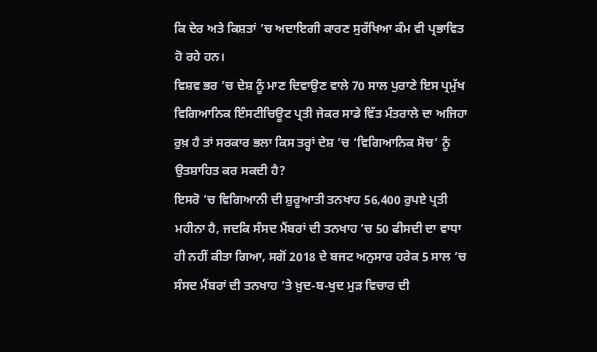ਕਿ ਦੇਰ ਅਤੇ ਕਿਸ਼ਤਾਂ ’ਚ ਅਦਾਇਗੀ ਕਾਰਣ ਸੁਰੱਖਿਆ ਕੰਮ ਵੀ ਪ੍ਰਭਾਵਿਤ ਹੋ ਰਹੇ ਹਨ।
ਵਿਸ਼ਵ ਭਰ ’ਚ ਦੇਸ਼ ਨੂੰ ਮਾਣ ਦਿਵਾਉਣ ਵਾਲੇ 70 ਸਾਲ ਪੁਰਾਣੇ ਇਸ ਪ੍ਰਮੁੱਖ ਵਿਗਿਆਨਿਕ ਇੰਸਟੀਚਿਊਟ ਪ੍ਰਤੀ ਜੇਕਰ ਸਾਡੇ ਵਿੱਤ ਮੰਤਰਾਲੇ ਦਾ ਅਜਿਹਾ ਰੁਖ਼ ਹੈ ਤਾਂ ਸਰਕਾਰ ਭਲਾ ਕਿਸ ਤਰ੍ਹਾਂ ਦੇਸ਼ ’ਚ ‘ਵਿਗਿਆਨਿਕ ਸੋਚ’ ਨੂੰ ਉਤਸ਼ਾਹਿਤ ਕਰ ਸਕਦੀ ਹੈ?
ਇਸਰੋ ’ਚ ਵਿਗਿਆਨੀ ਦੀ ਸ਼ੁਰੂਆਤੀ ਤਨਖਾਹ 56,400 ਰੁਪਏ ਪ੍ਰਤੀ ਮਹੀਨਾ ਹੈ, ਜਦਕਿ ਸੰਸਦ ਮੈਂਬਰਾਂ ਦੀ ਤਨਖਾਹ ’ਚ 50 ਫੀਸਦੀ ਦਾ ਵਾਧਾ ਹੀ ਨਹੀਂ ਕੀਤਾ ਗਿਆ, ਸਗੋਂ 2018 ਦੇ ਬਜਟ ਅਨੁਸਾਰ ਹਰੇਕ 5 ਸਾਲ ’ਚ ਸੰਸਦ ਮੈਂਬਰਾਂ ਦੀ ਤਨਖਾਹ ’ਤੇ ਖ਼ੁਦ-ਬ-ਖੁਦ ਮੁੜ ਵਿਚਾਰ ਦੀ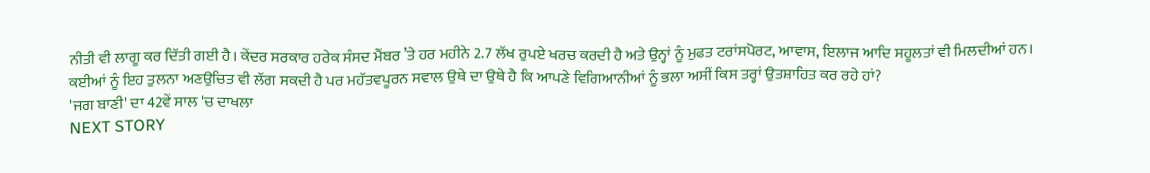ਨੀਤੀ ਵੀ ਲਾਗੂ ਕਰ ਦਿੱਤੀ ਗਈ ਹੈ। ਕੇਂਦਰ ਸਰਕਾਰ ਹਰੇਕ ਸੰਸਦ ਮੈਂਬਰ ’ਤੇ ਹਰ ਮਹੀਨੇ 2.7 ਲੱਖ ਰੁਪਏ ਖਰਚ ਕਰਦੀ ਹੈ ਅਤੇ ਉਨ੍ਹਾਂ ਨੂੰ ਮੁਫਤ ਟਰਾਂਸਪੋਰਟ, ਆਵਾਸ, ਇਲਾਜ ਆਦਿ ਸਹੂਲਤਾਂ ਵੀ ਮਿਲਦੀਆਂ ਹਨ।
ਕਈਆਂ ਨੂੰ ਇਹ ਤੁਲਨਾ ਅਣਉਚਿਤ ਵੀ ਲੱਗ ਸਕਦੀ ਹੈ ਪਰ ਮਹੱਤਵਪੂਰਨ ਸਵਾਲ ਉਥੇ ਦਾ ਉਥੇ ਹੈ ਕਿ ਆਪਣੇ ਵਿਗਿਆਨੀਆਂ ਨੂੰ ਭਲਾ ਅਸੀਂ ਕਿਸ ਤਰ੍ਹਾਂ ਉਤਸ਼ਾਹਿਤ ਕਰ ਰਹੇ ਹਾਂ?
'ਜਗ ਬਾਣੀ' ਦਾ 42ਵੇਂ ਸਾਲ 'ਚ ਦਾਖਲਾ
NEXT STORY